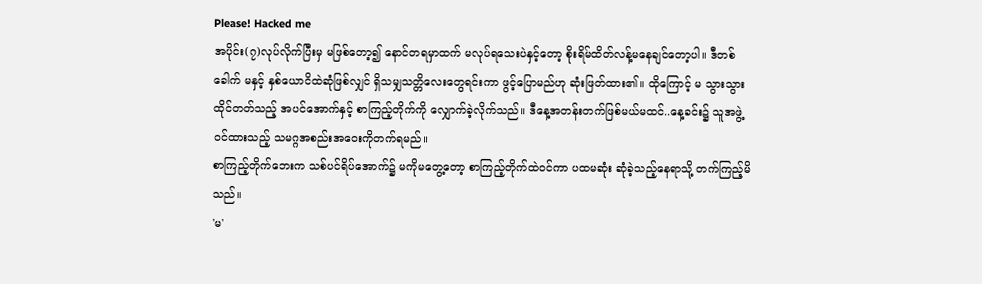Please! Hacked me
အပိုင်း(၇)လုပ်လိုက်ပြီးမှ မဖြစ်တော့၍ နောင်တရမှာထက် မလုပ်ရသေးပဲနှင့်တော့ စိုးရိမ်ထိတ်လန့်မနေချင်တော့ပါ။ ဒီတစ်ခေါက် မနှင့် နှစ်ယောငိထဲဆုံဖြစ်လျှင် ရှိသမျှသတ္တိလေးတွေရင်းကာ ဖွင့်ပြောမည်ဟု ဆုံးဖြတ်ထား၏။ ထိုကြောင့် မ သွားသွားထိုင်တတ်သည့် အပင်အောက်နှင့် စာကြည့်တိုက်ကို လျှောက်ခဲ့လိုက်သည်။ ဒီနေ့အတန်းတက်ဖြစ်မယ်မထင်..နေ့ခင်း၌ သူအဖွဲ့ဝင်ထားသည့် သမဂ္ဂအစည်းအဝေးကိုတက်ရမည်။
စာကြည့်တိုက်ဘေးက သစ်ပင်ရိပ်အောက်၌ မကိုမတွေ့တော့ စာကြည့်တိုက်ထဲဝင်ကာ ပထမဆုံး ဆုံခဲ့သည့်နေရာသို့ တက်ကြည့်မိသည်။
'မ'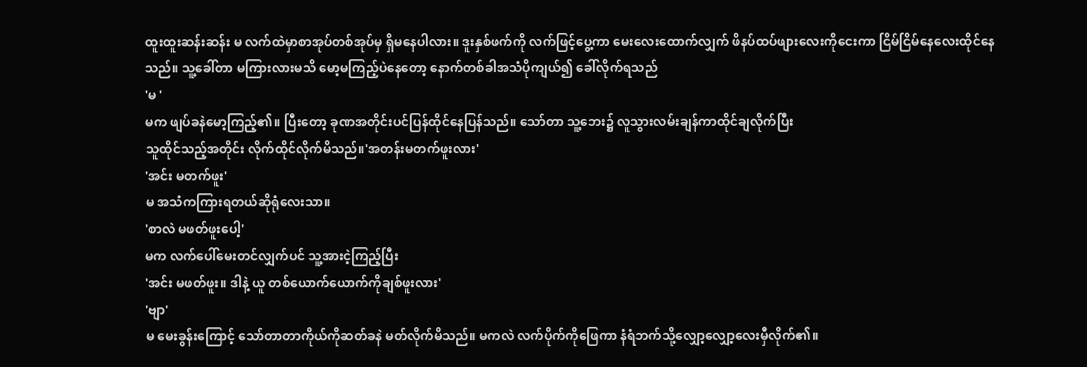ထူးထူးဆန်းဆန်း မ လက်ထဲမှာစာအုပ်တစ်အုပ်မှ ရှိမနေပါလား။ ဒူးနှစ်ဖက်ကို လက်ဖြင့်ပွေ့ကာ မေးလေးထောက်လျှက် ဖိနပ်ထပ်ဖျားလေးကိုငေးကာ ငြိမ်ငြိမ်နေလေးထိုင်နေသည်။ သူ့ခေါ်တာ မကြားလားမသိ မော့မကြည့်ပဲနေတော့ နောက်တစ်ခါအသံပိုကျယ်၍ ခေါ်လိုက်ရသည်
'မ '
မက ဖျပ်ခနဲမော့ကြည့်၏။ ပြီးတော့ ခုဏအတိုင်းပင်ပြန်ထိုင်နေပြန်သည်။ သော်တာ သူ့ဘေး၌ လူသွားလမ်းချန်ကာထိုင်ချလိုက်ပြီး
သူထိုင်သည့်အတိုင်း လိုက်ထိုင်လိုက်မိသည်။'အတန်းမတက်ဖူးလား'
'အင်း မတက်ဖူး'
မ အသံကကြားရတယ်ဆိုရုံလေးသာ။
'စာလဲ မဖတ်ဖူးပေါ့'
မက လက်ပေါ်မေးတင်လျှက်ပင် သူ့အားငဲ့ကြည့်ပြီး
'အင်း မဖတ်ဖူး။ ဒါနဲ့ ယူ တစ်ယောက်ယောက်ကိုချစ်ဖူးလား'
'ဗျာ'
မ မေးခွန်းကြောင့် သော်တာတာကိုယ်ကိုဆတ်ခနဲ မတ်လိုက်မိသည်။ မကလဲ လက်ပိုက်ကိုဖြေကာ နံရံဘက်သို့လျှော့လျှော့လေးမှီလိုက်၏။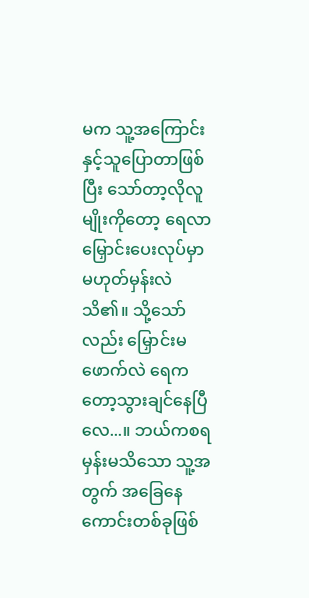မက သူ့အကြောင်းနှင့်သူပြောတာဖြစ်ပြီး သော်တာ့လိုလူမျိုးကိုတော့ ရေလာမြှောင်းပေးလုပ်မှာမဟုတ်မှန်းလဲသိ၏။ သို့သော်လည်း မြှောင်းမဖောက်လဲ ရေကတော့သွားချင်နေပြီလေ...။ ဘယ်ကစရမှန်းမသိသော သူ့အတွက် အခြေနေကောင်းတစ်ခုဖြစ်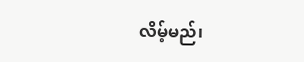လိမ့်မည်၊